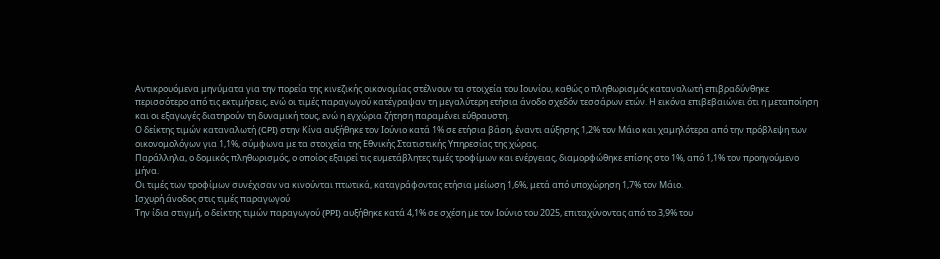Αντικρουόμενα μηνύματα για την πορεία της κινεζικής οικονομίας στέλνουν τα στοιχεία του Ιουνίου, καθώς ο πληθωρισμός καταναλωτή επιβραδύνθηκε περισσότερο από τις εκτιμήσεις, ενώ οι τιμές παραγωγού κατέγραψαν τη μεγαλύτερη ετήσια άνοδο σχεδόν τεσσάρων ετών. Η εικόνα επιβεβαιώνει ότι η μεταποίηση και οι εξαγωγές διατηρούν τη δυναμική τους, ενώ η εγχώρια ζήτηση παραμένει εύθραυστη.
Ο δείκτης τιμών καταναλωτή (CPI) στην Κίνα αυξήθηκε τον Ιούνιο κατά 1% σε ετήσια βάση, έναντι αύξησης 1,2% τον Μάιο και χαμηλότερα από την πρόβλεψη των οικονομολόγων για 1,1%, σύμφωνα με τα στοιχεία της Εθνικής Στατιστικής Υπηρεσίας της χώρας.
Παράλληλα, ο δομικός πληθωρισμός, ο οποίος εξαιρεί τις ευμετάβλητες τιμές τροφίμων και ενέργειας, διαμορφώθηκε επίσης στο 1%, από 1,1% τον προηγούμενο μήνα.
Οι τιμές των τροφίμων συνέχισαν να κινούνται πτωτικά, καταγράφοντας ετήσια μείωση 1,6%, μετά από υποχώρηση 1,7% τον Μάιο.
Ισχυρή άνοδος στις τιμές παραγωγού
Την ίδια στιγμή, ο δείκτης τιμών παραγωγού (PPI) αυξήθηκε κατά 4,1% σε σχέση με τον Ιούνιο του 2025, επιταχύνοντας από το 3,9% του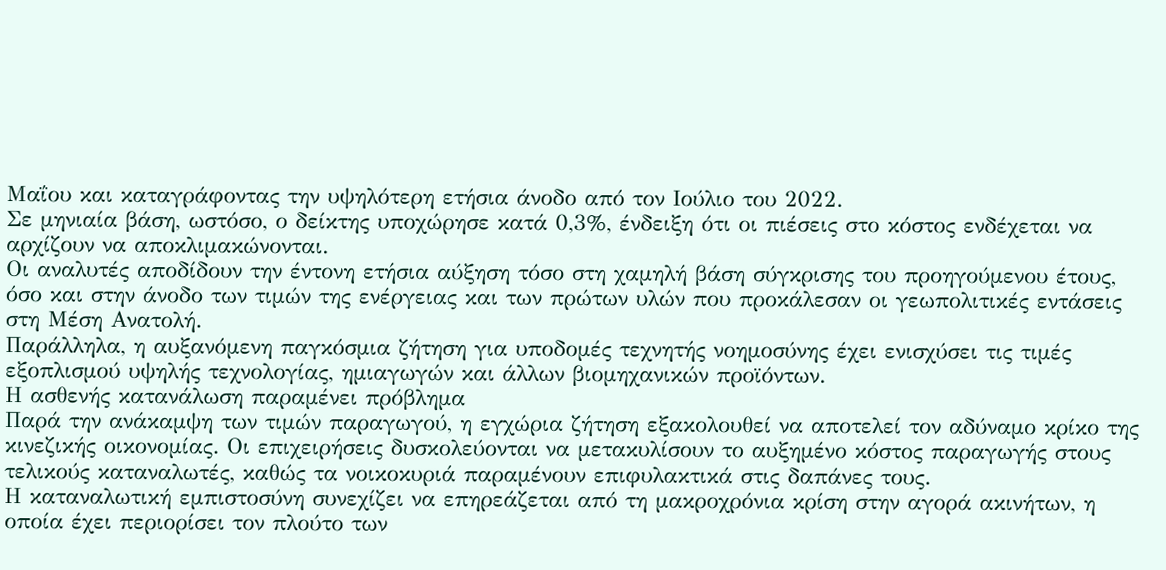Μαΐου και καταγράφοντας την υψηλότερη ετήσια άνοδο από τον Ιούλιο του 2022.
Σε μηνιαία βάση, ωστόσο, ο δείκτης υποχώρησε κατά 0,3%, ένδειξη ότι οι πιέσεις στο κόστος ενδέχεται να αρχίζουν να αποκλιμακώνονται.
Οι αναλυτές αποδίδουν την έντονη ετήσια αύξηση τόσο στη χαμηλή βάση σύγκρισης του προηγούμενου έτους, όσο και στην άνοδο των τιμών της ενέργειας και των πρώτων υλών που προκάλεσαν οι γεωπολιτικές εντάσεις στη Μέση Ανατολή.
Παράλληλα, η αυξανόμενη παγκόσμια ζήτηση για υποδομές τεχνητής νοημοσύνης έχει ενισχύσει τις τιμές εξοπλισμού υψηλής τεχνολογίας, ημιαγωγών και άλλων βιομηχανικών προϊόντων.
Η ασθενής κατανάλωση παραμένει πρόβλημα
Παρά την ανάκαμψη των τιμών παραγωγού, η εγχώρια ζήτηση εξακολουθεί να αποτελεί τον αδύναμο κρίκο της κινεζικής οικονομίας. Οι επιχειρήσεις δυσκολεύονται να μετακυλίσουν το αυξημένο κόστος παραγωγής στους τελικούς καταναλωτές, καθώς τα νοικοκυριά παραμένουν επιφυλακτικά στις δαπάνες τους.
Η καταναλωτική εμπιστοσύνη συνεχίζει να επηρεάζεται από τη μακροχρόνια κρίση στην αγορά ακινήτων, η οποία έχει περιορίσει τον πλούτο των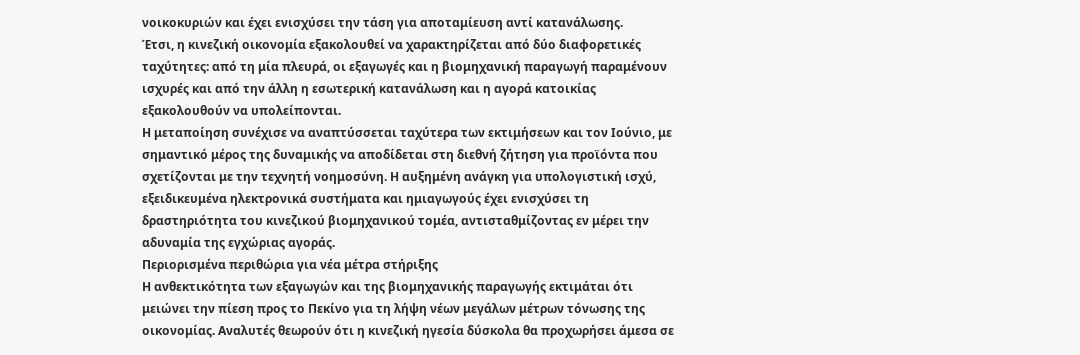νοικοκυριών και έχει ενισχύσει την τάση για αποταμίευση αντί κατανάλωσης.
Έτσι, η κινεζική οικονομία εξακολουθεί να χαρακτηρίζεται από δύο διαφορετικές ταχύτητες: από τη μία πλευρά, οι εξαγωγές και η βιομηχανική παραγωγή παραμένουν ισχυρές και από την άλλη η εσωτερική κατανάλωση και η αγορά κατοικίας εξακολουθούν να υπολείπονται.
Η μεταποίηση συνέχισε να αναπτύσσεται ταχύτερα των εκτιμήσεων και τον Ιούνιο, με σημαντικό μέρος της δυναμικής να αποδίδεται στη διεθνή ζήτηση για προϊόντα που σχετίζονται με την τεχνητή νοημοσύνη. Η αυξημένη ανάγκη για υπολογιστική ισχύ, εξειδικευμένα ηλεκτρονικά συστήματα και ημιαγωγούς έχει ενισχύσει τη δραστηριότητα του κινεζικού βιομηχανικού τομέα, αντισταθμίζοντας εν μέρει την αδυναμία της εγχώριας αγοράς.
Περιορισμένα περιθώρια για νέα μέτρα στήριξης
Η ανθεκτικότητα των εξαγωγών και της βιομηχανικής παραγωγής εκτιμάται ότι μειώνει την πίεση προς το Πεκίνο για τη λήψη νέων μεγάλων μέτρων τόνωσης της οικονομίας. Αναλυτές θεωρούν ότι η κινεζική ηγεσία δύσκολα θα προχωρήσει άμεσα σε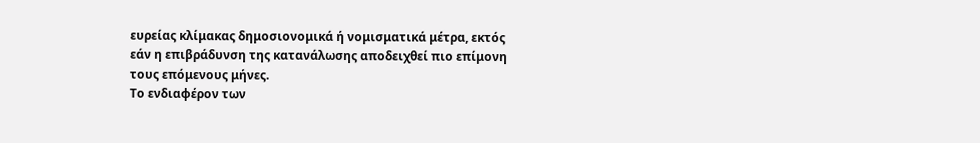ευρείας κλίμακας δημοσιονομικά ή νομισματικά μέτρα, εκτός εάν η επιβράδυνση της κατανάλωσης αποδειχθεί πιο επίμονη τους επόμενους μήνες.
Το ενδιαφέρον των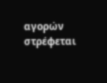αγορών στρέφεται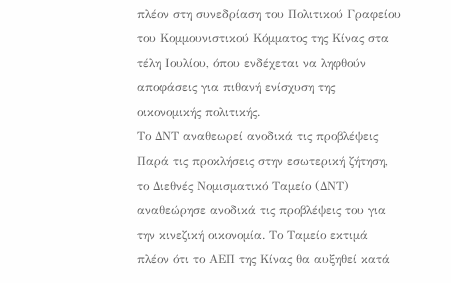πλέον στη συνεδρίαση του Πολιτικού Γραφείου του Κομμουνιστικού Κόμματος της Κίνας στα τέλη Ιουλίου, όπου ενδέχεται να ληφθούν αποφάσεις για πιθανή ενίσχυση της οικονομικής πολιτικής.
Το ΔΝΤ αναθεωρεί ανοδικά τις προβλέψεις
Παρά τις προκλήσεις στην εσωτερική ζήτηση, το Διεθνές Νομισματικό Ταμείο (ΔΝΤ) αναθεώρησε ανοδικά τις προβλέψεις του για την κινεζική οικονομία. Το Ταμείο εκτιμά πλέον ότι το ΑΕΠ της Κίνας θα αυξηθεί κατά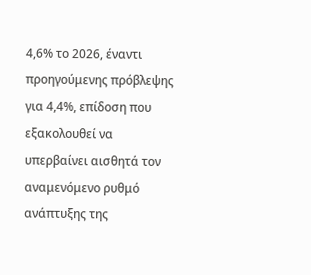4,6% το 2026, έναντι προηγούμενης πρόβλεψης για 4,4%, επίδοση που εξακολουθεί να υπερβαίνει αισθητά τον αναμενόμενο ρυθμό ανάπτυξης της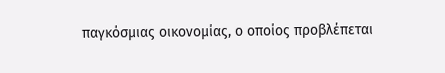παγκόσμιας οικονομίας, ο οποίος προβλέπεται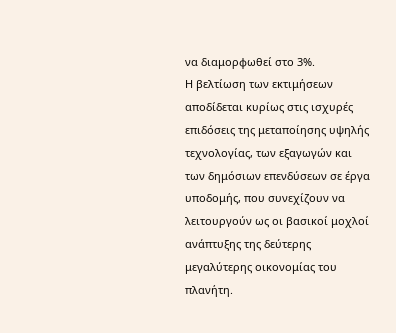να διαμορφωθεί στο 3%.
Η βελτίωση των εκτιμήσεων αποδίδεται κυρίως στις ισχυρές επιδόσεις της μεταποίησης υψηλής τεχνολογίας, των εξαγωγών και των δημόσιων επενδύσεων σε έργα υποδομής, που συνεχίζουν να λειτουργούν ως οι βασικοί μοχλοί ανάπτυξης της δεύτερης μεγαλύτερης οικονομίας του πλανήτη.